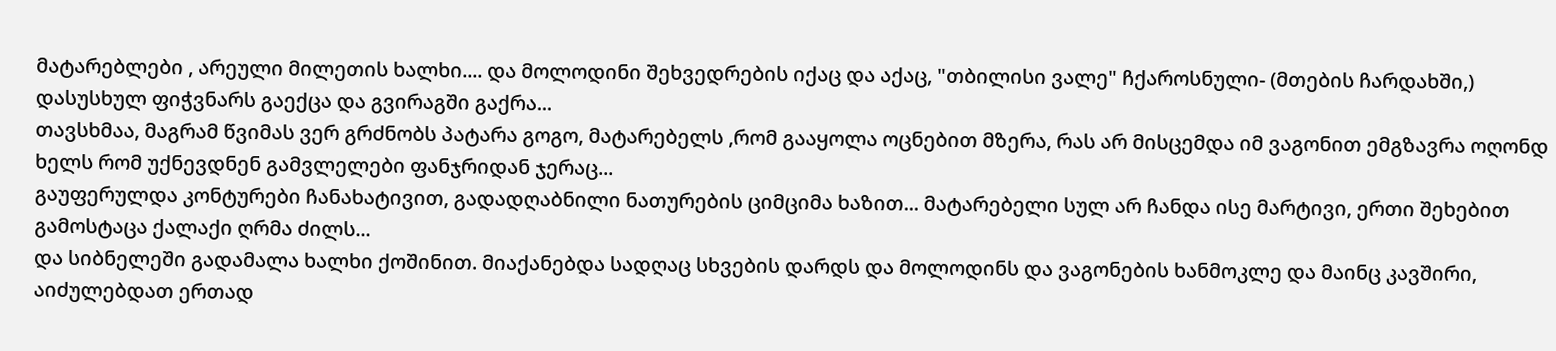მატარებლები , არეული მილეთის ხალხი.... და მოლოდინი შეხვედრების იქაც და აქაც, "თბილისი ვალე" ჩქაროსნული- (მთების ჩარდახში,) დასუსხულ ფიჭვნარს გაექცა და გვირაგში გაქრა...
თავსხმაა, მაგრამ წვიმას ვერ გრძნობს პატარა გოგო, მატარებელს ,რომ გააყოლა ოცნებით მზერა, რას არ მისცემდა იმ ვაგონით ემგზავრა ოღონდ ხელს რომ უქნევდნენ გამვლელები ფანჯრიდან ჯერაც...
გაუფერულდა კონტურები ჩანახატივით, გადადღაბნილი ნათურების ციმციმა ხაზით... მატარებელი სულ არ ჩანდა ისე მარტივი, ერთი შეხებით გამოსტაცა ქალაქი ღრმა ძილს...
და სიბნელეში გადამალა ხალხი ქოშინით. მიაქანებდა სადღაც სხვების დარდს და მოლოდინს და ვაგონების ხანმოკლე და მაინც კავშირი, აიძულებდათ ერთად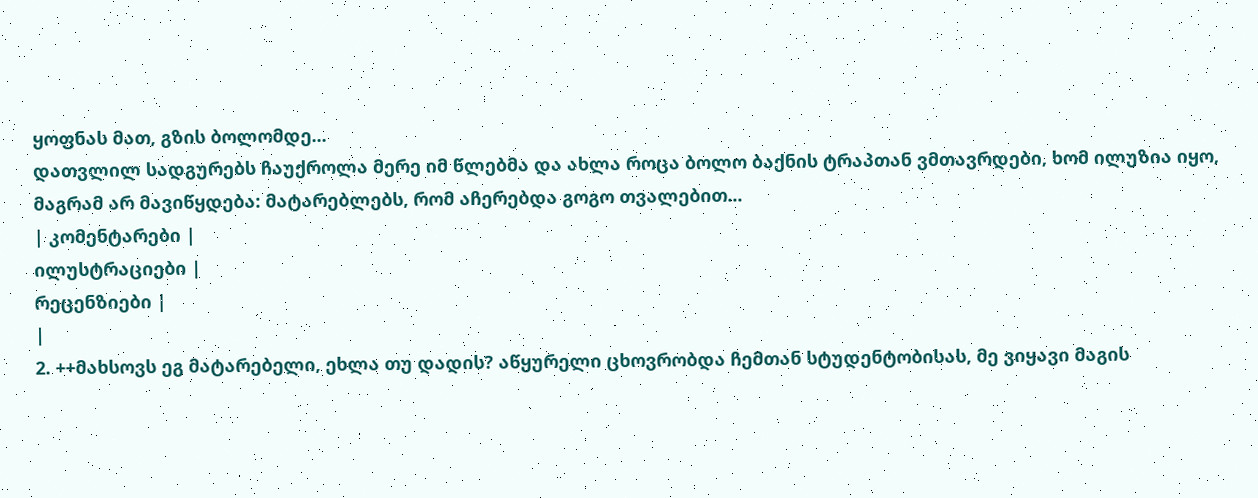ყოფნას მათ, გზის ბოლომდე...
დათვლილ სადგურებს ჩაუქროლა მერე იმ წლებმა და ახლა როცა ბოლო ბაქნის ტრაპთან ვმთავრდები, ხომ ილუზია იყო, მაგრამ არ მავიწყდება: მატარებლებს, რომ აჩერებდა გოგო თვალებით...
| კომენტარები |
ილუსტრაციები |
რეცენზიები |
|
2. ++მახსოვს ეგ მატარებელი, ეხლა თუ დადის? აწყურელი ცხოვრობდა ჩემთან სტუდენტობისას, მე ვიყავი მაგის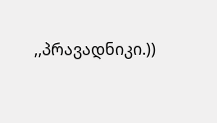,,პრავადნიკი.))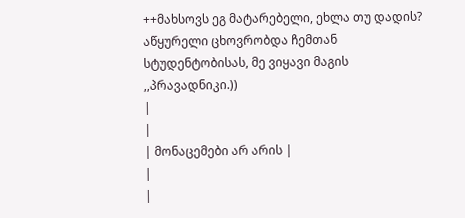++მახსოვს ეგ მატარებელი, ეხლა თუ დადის? აწყურელი ცხოვრობდა ჩემთან სტუდენტობისას, მე ვიყავი მაგის ,,პრავადნიკი.))
|
|
| მონაცემები არ არის |
|
|